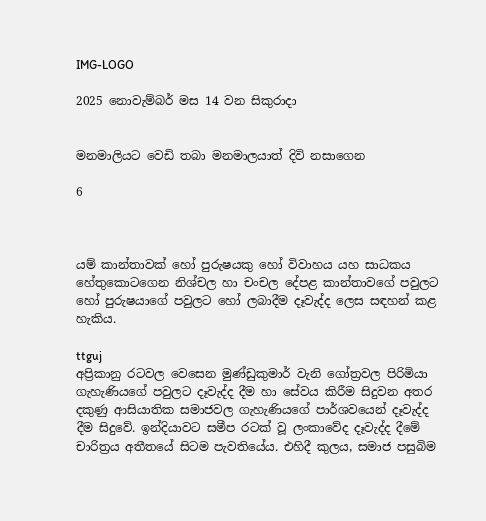IMG-LOGO

2025 නොවැම්බර් මස 14 වන සිකුරාදා


මනමාලියට වෙඩි තබා මනමාලයාත් දිවි නසාගෙන

6



යම් කාන්තාවක් හෝ පුරුෂයකු හෝ විවාහය යහ සාධකය හේතුකොටගෙන නිශ්චල හා චංචල දේපළ කාන්තාවගේ පවුලට හෝ පුරුෂයාගේ පවුලට හෝ ලබාදීම දෑවැද්ද ලෙස සඳහන් කළ හැකිය.

ttguj
අප්‍රිකානු රටවල වෙසෙන මුණ්ඩුකුමාර් වැනි ගෝත්‍රවල පිරිමියා ගැහැණියගේ පවුලට දෑවැද්ද දීම හා සේවය කිරීම සිදුවන අතර දකුණු ආසියාතික සමාජවල ගැහැණියගේ පාර්ශවයෙන් දෑවැද්ද දීම සිදුවේ. ඉන්දියාවට සමීප රටක් වූ ලංකාවේද දෑවැද්ද දීමේ චාරිත්‍රය අතීතයේ සිටම පැවතියේය. එහිදී කුලය, සමාජ පසුබිම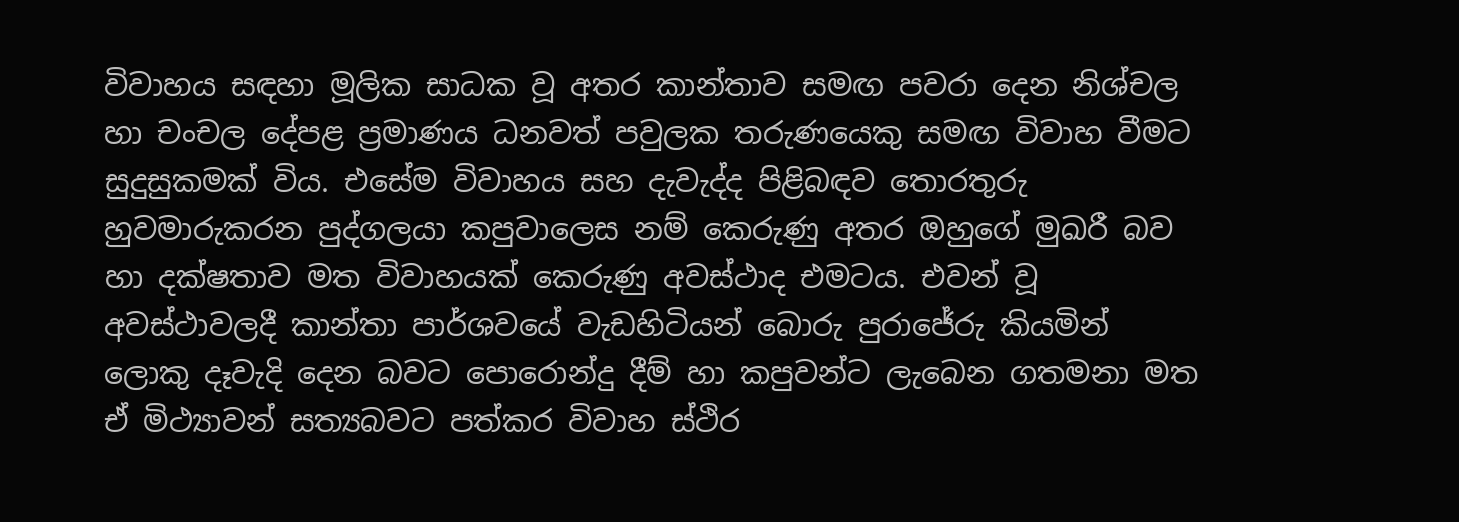විවාහය සඳහා මූලික සාධක වූ අතර කාන්තාව සමඟ පවරා දෙන නිශ්චල හා චංචල දේපළ ප්‍රමාණය ධනවත් පවුලක තරුණයෙකු සමඟ විවාහ වීමට සුදුසුකමක් විය. එසේම විවාහය සහ දැවැද්ද පිළිබඳව තොරතුරු හුවමාරුකරන පුද්ගලයා කපුවාලෙස නම් කෙරුණු අතර ඔහුගේ මුඛරී බව හා දක්ෂතාව මත විවාහයක් කෙරුණු අවස්ථාද එමටය. එවන් වූ අවස්ථාවලදී කාන්තා පාර්ශවයේ වැඩහිටියන් බොරු පුරාජේරු කියමින් ලොකු දෑවැදි දෙන බවට පොරොන්දු දීම් හා කපුවන්ට ලැබෙන ගතමනා මත ඒ මිථ්‍යාවන් සත්‍යබවට පත්කර විවාහ ස්ථිර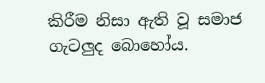කිරීම නිසා ඇති වූ සමාජ ගැටලුද බොහෝය.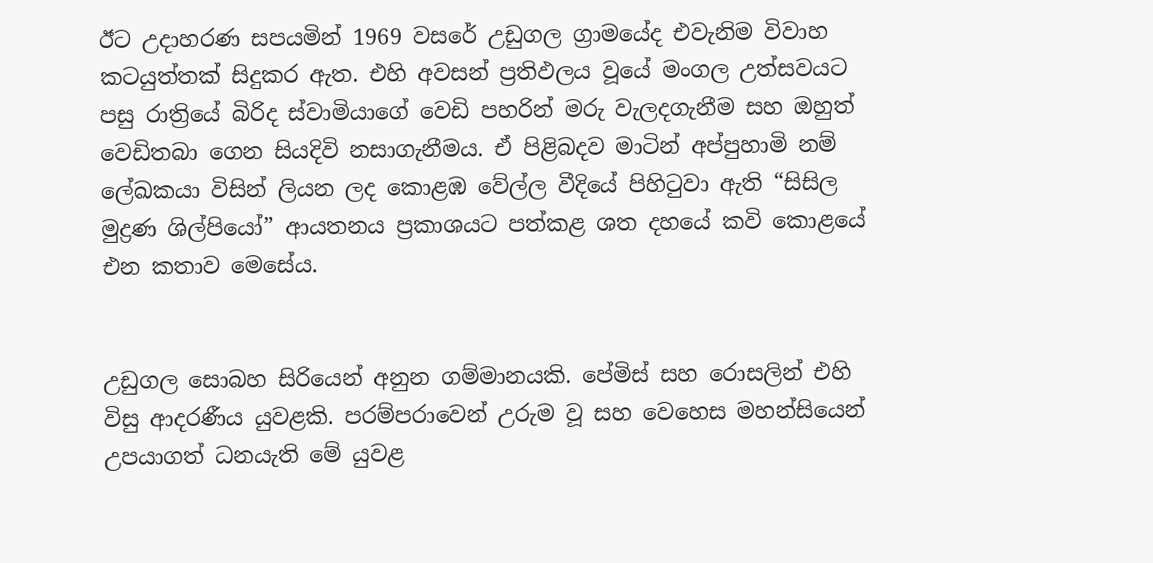ඊට උදාහරණ සපයමින් 1969 වසරේ උඩුගල ග්‍රාමයේද එවැනිම විවාහ කටයුත්තක් සිදුකර ඇත. එහි අවසන් ප්‍රතිඵලය වූයේ මංගල උත්සවයට පසු රාත්‍රියේ බිරිද ස්වාමියාගේ වෙඩි පහරින් මරු වැලදගැනීම සහ ඔහුත් වෙඩිතබා ගෙන සියදිවි නසාගැනීමය. ඒ පිළිබදව මාටින් අප්පුහාමි නම් ලේඛකයා විසින් ලියන ලද කොළඹ වේල්ල වීදියේ පිහිටුවා ඇති “සිසිල මුද්‍රණ ශිල්පියෝ” ආයතනය ප්‍රකාශයට පත්කළ ශත දහයේ කවි කොළයේ එන කතාව මෙසේය.


උඩුගල සොබහ සිරියෙන් අනුන ගම්මානයකි. පේමිස් සහ රොසලින් එහි විසු ආදරණීය යුවළකි. පරම්පරාවෙන් උරුම වූ සහ වෙහෙස මහන්සියෙන් උපයාගත් ධනයැති මේ යුවළ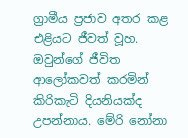ග්‍රාමීය ප්‍රජාව අතර කළ එළියට ජීවත් වූහ. ඔවුන්ගේ ජීවිත ආලෝකවත් කරමින් කිරිකැටි දියනියක්ද උපන්නාය. මේරි නෝනා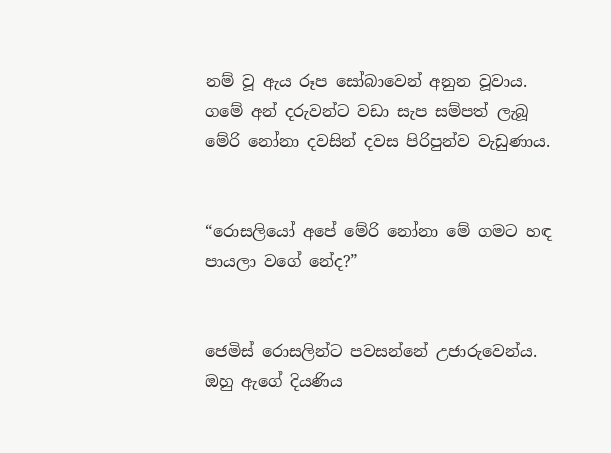නම් වූ ඇය රූප සෝබාවෙන් අනුන වූවාය. ගමේ අන් දරුවන්ට වඩා සැප සම්පත් ලැබූ මේරි නෝනා දවසින් දවස පිරිපුන්ව වැඩුණාය.


“රොසලියෝ අපේ මේරි නෝනා මේ ගමට හඳ පායලා වගේ නේද?”


ජෙමිස් රොසලින්ට පවසන්නේ උජාරුවෙන්ය. ඔහු ඇගේ දියණිය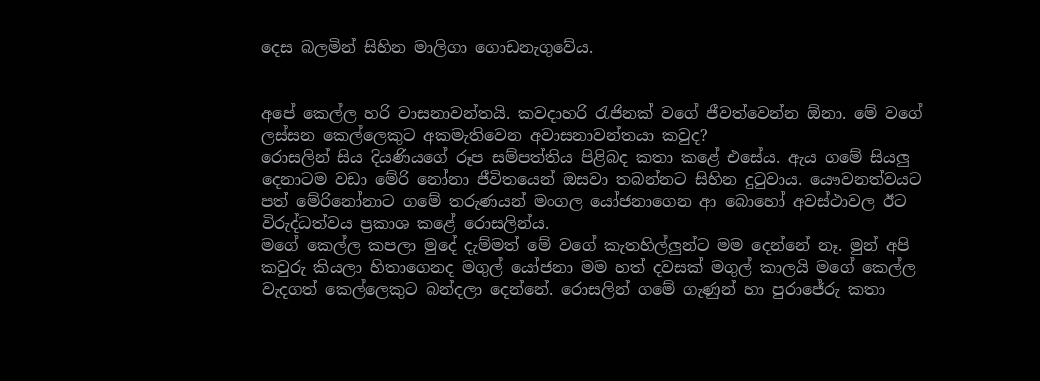දෙස බලමින් සිහින මාලිගා ගොඩනැගුවේය.


අපේ කෙල්ල හරි වාසනාවන්තයි. කවදාහරි රැජිනක් වගේ ජීවත්වෙන්න ඕනා. මේ වගේ ලස්සන කෙල්ලෙකුට අකමැතිවෙන අවාසනාවන්තයා කවුද?
රොසලින් සිය දියණියගේ රූප සම්පත්තිය පිළිබද කතා කළේ එසේය. ඇය ගමේ සියලු දෙනාටම වඩා මේරි නෝනා ජීවිතයෙන් ඔසවා තබන්නට සිහින දුටුවාය. යෞවනත්වයට පත් මේරිනෝනාට ගමේ තරුණයන් මංගල යෝජනාගෙන ආ බොහෝ අවස්ථාවල ඊට විරුද්ධත්වය ප්‍රකාශ කළේ රොසලින්ය.
මගේ කෙල්ල කපලා මුදේ දැම්මත් මේ වගේ කැතහිල්ලුන්ට මම දෙන්නේ නෑ. මුන් අපි කවුරු කියලා හිතාගෙනද මගුල් යෝජනා මම හත් දවසක් මගුල් කාලයි මගේ කෙල්ල වැදගත් කෙල්ලෙකුට බන්දලා දෙන්නේ. රොසලින් ගමේ ගැණුන් හා පුරාජේරු කතා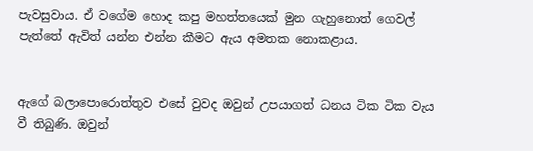පැවසුවාය. ඒ වගේම හොද කපු මහත්තයෙක් මුන ගැහුනොත් ගෙවල් පැත්තේ ඇවිත් යන්න එන්න කීමට ඇය අමතක නොකළාය.


ඇගේ බලාපොරොත්තුව එසේ වුවද ඔවුන් උපයාගත් ධනය ටික ටික වැය වී තිබුණි. ඔවුන්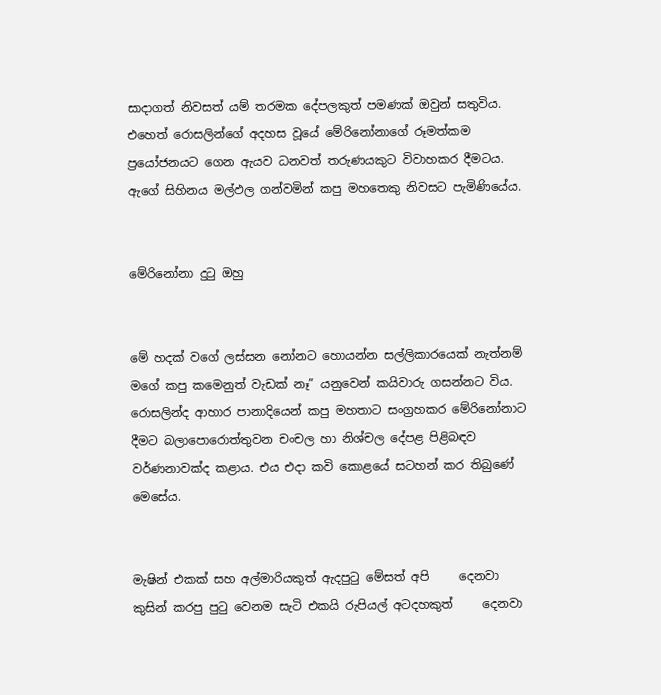සාදාගත් නිවසත් යම් තරමක දේපලකුත් පමණක් ඔවුන් සතුවිය. එහෙත් රොසලින්ගේ අදහස වූයේ මේරිනෝනාගේ රූමත්කම ප්‍රයෝජනයට ගෙන ඇයව ධනවත් තරුණයකුට විවාහකර දීමටය. ඇගේ සිහිනය මල්ඵල ගන්වමින් කපු මහතෙකු නිවසට පැමිණියේය.


මේරිනෝනා දුටු ඔහු


මේ හදක් වගේ ලස්සන නෝනට හොයන්න සල්ලිකාරයෙක් නැත්නම් මගේ කපු කමෙනුත් වැඩක් නෑ” යනුවෙන් කයිවාරු ගසන්නට විය. රොසලින්ද ආහාර පානාදියෙන් කපු මහතාට සංග්‍රහකර මේරිනෝනාට දීමට බලාපොරොත්තුවන චංචල හා නිශ්චල දේපළ පිළිබඳව වර්ණනාවක්ද කළාය. එය එදා කවි කොළයේ සටහන් කර තිබුණේ මෙසේය.


මැෂින් එකක් සහ අල්මාරියකුත් ඇදපුටු මේසත් අපි     දෙනවා
කුසින් කරපු පුටු වෙනම සැටි එකයි රුපියල් අටදහකුත්     දෙනවා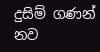දුසිම් ගණන් නව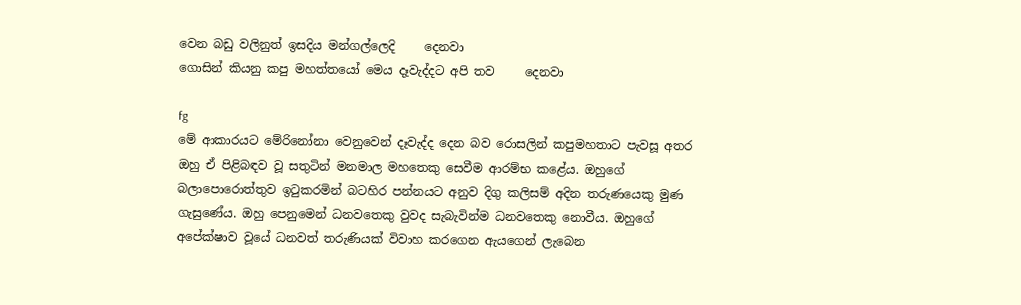වෙන බඩු වලිනුත් ඉසදිය මන්ගල්ලෙදි     දෙනවා
ගොසින් කියනු කපු මහත්තයෝ මෙය දෑවැද්දට අපි තව     දෙනවා

fg
මේ ආකාරයට මේරිනෝනා වෙනුවෙන් දෑවැද්ද දෙන බව රොසලින් කපුමහතාට පැවසූ අතර ඔහු ඒ පිළිබඳව වූ සතුටින් මනමාල මහතෙකු සෙවීම ආරම්භ කළේය. ඔහුගේ බලාපොරොත්තුව ඉටුකරමින් බටහිර පන්නයට අනුව දිගු කලිසම් අදින තරුණයෙකු මුණ ගැසුණේය. ඔහු පෙනුමෙන් ධනවතෙකු වුවද සැබැවින්ම ධනවතෙකු නොවීය. ඔහුගේ අපේක්ෂාව වූයේ ධනවත් තරුණියක් විවාහ කරගෙන ඇයගෙන් ලැබෙන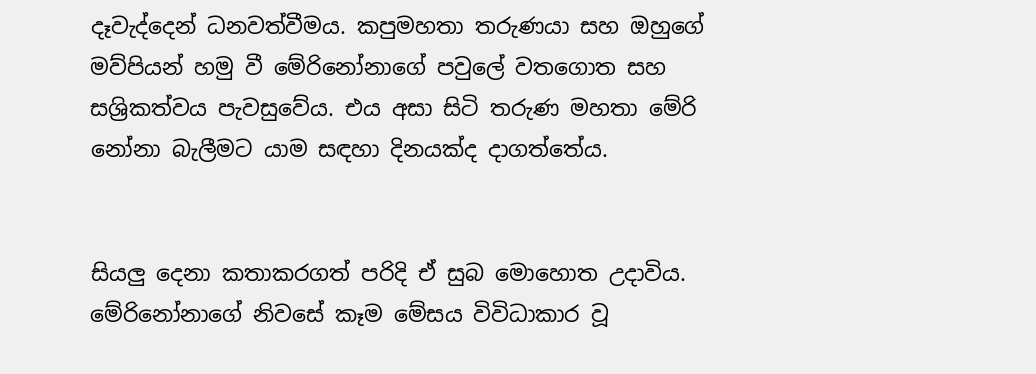දෑවැද්දෙන් ධනවත්වීමය. කපුමහතා තරුණයා සහ ඔහුගේ මව්පියන් හමු වී මේරිනෝනාගේ පවුලේ වතගොත සහ සශ්‍රිකත්වය පැවසුවේය. එය අසා සිටි තරුණ මහතා මේරි නෝනා බැලීමට යාම සඳහා දිනයක්ද දාගත්තේය.


සියලු දෙනා කතාකරගත් පරිදි ඒ සුබ මොහොත උදාවිය. මේරිනෝනාගේ නිවසේ කෑම මේසය විවිධාකාර වූ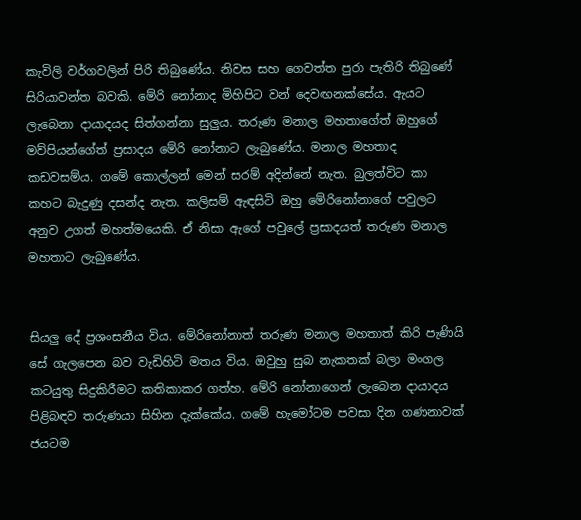කැවිලි වර්ගවලින් පිරි තිබුණේය. නිවස සහ ගෙවත්ත පුරා පැතිරි තිබුණේ සිරියාවන්ත බවකි. මේරි නෝනාද මිහිපිට වන් දෙවඟනක්සේය. ඇයට ලැබෙනා දායාදයද සිත්ගන්නා සුලුය. තරුණ මනාල මහතාගේත් ඔහුගේ මව්පියන්ගේත් ප්‍රසාදය මේරි නෝනාට ලැබුණේය. මනාල මහතාද කඩවසම්ය. ගමේ කොල්ලන් මෙන් සරම් අදින්නේ නැත. බුලත්විට කා කහට බැදුණු දසන්ද නැත. කලිසම් ඇඳසිටි ඔහු මේරිනෝනාගේ පවුලට අනුව උගත් මහත්මයෙකි. ඒ නිසා ඇගේ පවුලේ ප්‍රසාදයත් තරුණ මනාල මහතාට ලැබුණේය.


සියලු දේ ප්‍රශංසනීය විය. මේරිනෝනාත් තරුණ මනාල මහතාත් කිරි පැණියි සේ ගැලපෙන බව වැඩිහිටි මතය විය. ඔවුහු සුබ නැකතක් බලා මංගල කටයුතු සිදුකිරීමට කතිකාකර ගත්හ. මේරි නෝනාගෙන් ලැබෙන දායාදය පිළිබඳව තරුණයා සිහින දැක්කේය. ගමේ හැමෝටම පවසා දින ගණනාවක් ජයටම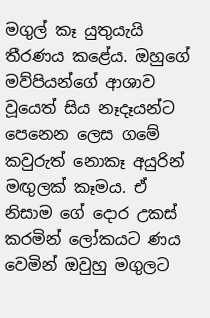මගුල් කෑ යුතුයැයි තීරණය කළේය. ඔහුගේ මව්පියන්ගේ ආශාව වූයෙත් සිය නෑදෑයන්ට පෙනෙන ලෙස ගමේ කවුරුත් නොකෑ අයුරින් මඟුලක් කෑමය. ඒ නිසාම ගේ දොර උකස් කරමින් ලෝකයට ණය වෙමින් ඔවුහු මගුලට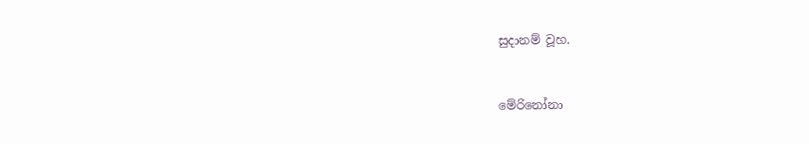සුදානම් වූහ.


මේරිනෝනා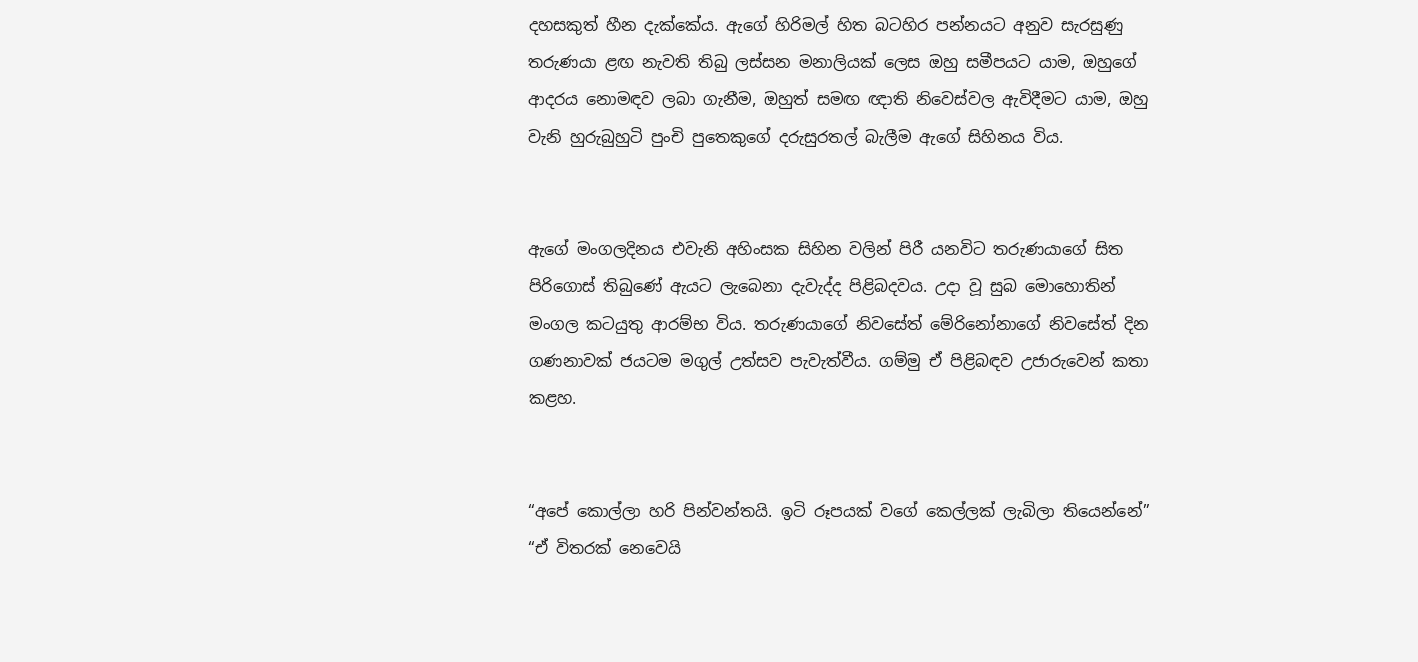දහසකුත් හීන දැක්කේය. ඇගේ හිරිමල් හිත බටහිර පන්නයට අනුව සැරසුණු තරුණයා ළඟ නැවති තිබු ලස්සන මනාලියක් ලෙස ඔහු සමීපයට යාම, ඔහුගේ ආදරය නොමඳව ලබා ගැනීම, ඔහුත් සමඟ ඥාති නිවෙස්වල ඇවිදීමට යාම, ඔහු වැනි හුරුබුහුටි පුංචි පුතෙකුගේ දරුසුරතල් බැලීම ඇගේ සිහිනය විය.


ඇගේ මංගලදිනය එවැනි අහිංසක සිහින වලින් පිරී යනවිට තරුණයාගේ සිත පිරිගොස් තිබුණේ ඇයට ලැබෙනා දැවැද්ද පිළිබදවය. උදා වූ සුබ මොහොතින් මංගල කටයුතු ආරම්භ විය. තරුණයාගේ නිවසේත් මේරිනෝනාගේ නිවසේත් දින ගණනාවක් ජයටම මගුල් උත්සව පැවැත්වීය. ගම්මු ඒ පිළිබඳව උජාරුවෙන් කතා කළහ.


“අපේ කොල්ලා හරි පින්වන්තයි. ඉටි රූපයක් වගේ කෙල්ලක් ලැබිලා තියෙන්නේ” “ඒ විතරක් නෙවෙයි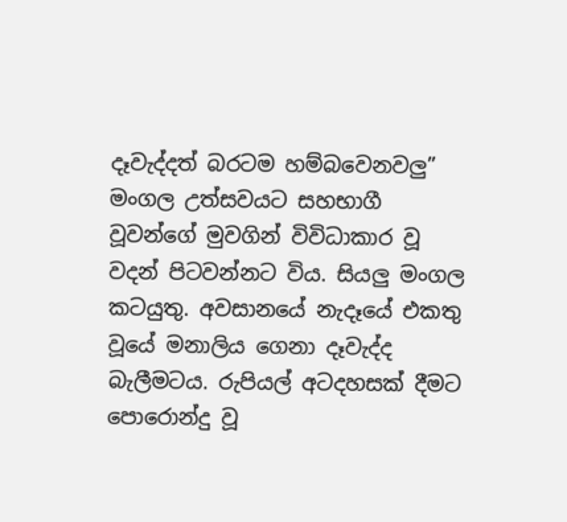දෑවැද්දත් බරටම හම්බවෙනවලු”
මංගල උත්සවයට සහභාගී වූවන්ගේ මුවගින් විවිධාකාර වූ වදන් පිටවන්නට විය. සියලු මංගල කටයුතු. අවසානයේ නැදෑයේ එකතු වූයේ මනාලිය ගෙනා දෑවැද්ද බැලීමටය. රුපියල් අටදහසක් දීමට පොරොන්දු වූ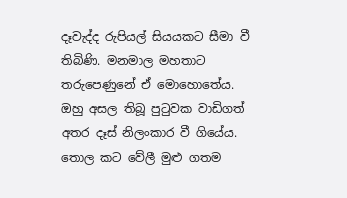දෑවැද්ද රුපියල් සියයකට සීමා වී තිබිණි. මනමාල මහතාට තරුපෙණුනේ ඒ මොහොතේය. ඔහු අසල තිබූ පුටුවක වාඩිගත් අතර දෑස් නිලංකාර වී ගියේය. තොල කට වේලී මුළු ගතම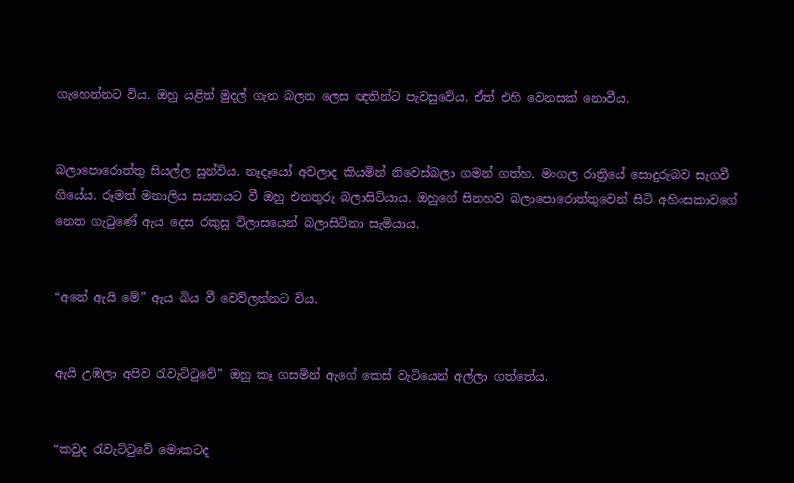ගැහෙන්නට විය. ඔහු යළිත් මුදල් ගැන බලන ලෙස ඥතින්ට පැවසුවේය. ඒත් එහි වෙනසක් නොවීය.


බලාපොරොත්තු සියල්ල සුන්විය. නෑදෑයෝ අවලාද කියමින් නිවෙස්බලා ගමන් ගත්හ. මංගල රාත්‍රියේ සොදුරුබව සැගවී ගියේය. රූමත් මනාලිය සයනයට වී ඔහු එනතුරු බලාසිටියාය. ඔහුගේ සිනහව බලාපොරොත්තුවෙන් සිටි අහිංසකාවගේ නෙත ගැටුණේ ඇය දෙස රකුසු විලාසයෙන් බලාසිටිනා සැමියාය.


“අනේ ඇයි මේ” ඇය බිය වී වෙව්ලන්නට විය.


ඇයි උඹලා අපිව රැවැට්ටුවේ” ඔහු කෑ ගසමින් ඇගේ කෙස් වැටියෙන් අල්ලා ගත්තේය.


“කවුද රැවැට්ටුවේ මොකටද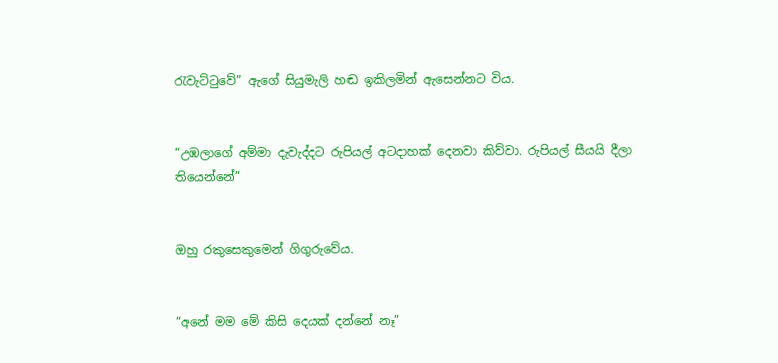රැවැට්ටුවේ” ඇගේ සියුමැලි හඬ ඉකිලමින් ඇසෙන්නට විය.


“උඹලාගේ අම්මා දැවැද්දට රුපියල් අටදාහක් දෙනවා කිව්වා. රුපියල් සීයයි දීලා තියෙන්නේ”


ඔහු රකුසෙකුමෙන් ගිගුරුවේය.


“අනේ මම මේ කිසි දෙයක් දන්නේ නෑ”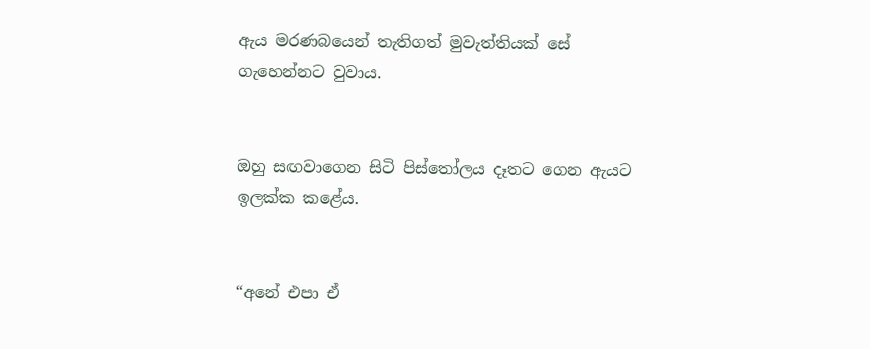ඇය මරණබයෙන් තැතිගත් මුවැත්තියක් සේ ගැහෙන්නට වුවාය.


ඔහු සඟවාගෙන සිටි පිස්තෝලය දෑතට ගෙන ඇයට ඉලක්ක කළේය.


“අනේ එපා ඒ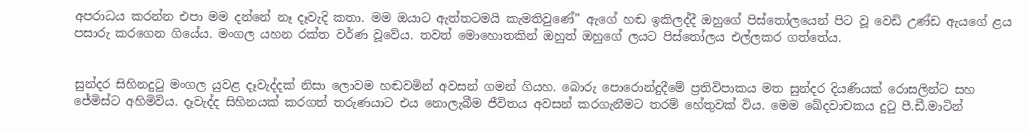අපරාධය කරන්න එපා මම දන්නේ නෑ දෑවැදි කතා. මම ඔයාට ඇත්තටමයි කැමතිවුණේ” ඇගේ හඬ ඉකිලද්දී ඔහුගේ පිස්තෝලයෙන් පිට වූ වෙඩි උණ්ඩ ඇයගේ ළය පසාරු කරගෙන ගියේය. මංගල යහන රක්ත වර්ණ වූවේය. තවත් මොහොතකින් ඔහුත් ඔහුගේ ලයට පිස්තෝලය එල්ලකර ගත්තේය.


සුන්දර සිහිනදුටු මංගල යුවළ දෑවැද්දක් නිසා ලොවම හඬවමින් අවසන් ගමන් ගියහ. බොරු පොරොන්දුදීමේ ප්‍රතිවිපාකය මත සුන්දර දියණියක් රොසලින්ට සහ ජේමිස්ට අහිමිවිය. දෑවැද්ද සිහිනයක් කරගත් තරුණයාට එය නොලැබීම ජීවිතය අවසන් කරගැනීමට තරම් හේතුවක් විය. මෙම ඛේදවාචකය දුටු පී.ඩී.මාටින්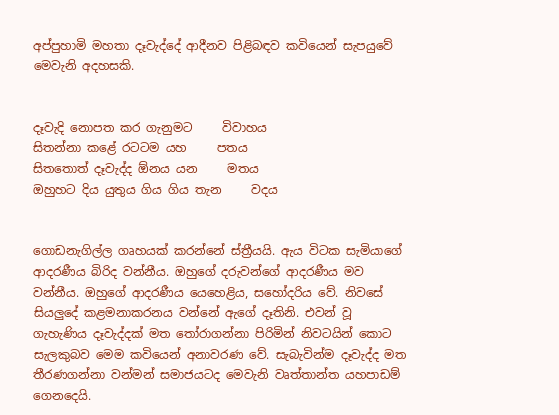අප්පුහාමි මහතා දෑවැද්දේ ආදීනව පිළිබඳව කවියෙන් සැපයුවේ මෙවැනි අදහසකි.


දෑවැදි නොපත කර ගැනුමට     විවාහය
සිතන්නා කළේ රටටම යහ     පතය
සිතතොත් දෑවැද්ද ඕනය යන     මතය
ඔහුහට දිය යුතුය ගිය ගිය තැන     වදය


ගොඩනැගිල්ල ගෘහයක් කරන්නේ ස්ත්‍රීයයි. ඇය විටක සැමියාගේ ආදරණීය බිරිද වන්නීය. ඔහුගේ දරුවන්ගේ ආදරණීය මව වන්නීය. ඔහුගේ ආදරණීය යෙහෙළිය, සහෝදරිය වේ. නිවසේ සියලුදේ කළමනාකරනය වන්නේ ඇගේ දෑතිනි. එවන් වූ ගැහැණිය දෑවැද්දක් මත තෝරාගන්නා පිරිමින් නිවටයින් කොට සැලකුබව මෙම කවියෙන් අනාවරණ වේ. සැබැවින්ම දෑවැද්ද මත තීරණගන්නා වන්මන් සමාජයටද මෙවැනි වෘත්තාන්ත යහපාඩම් ගෙනදෙයි.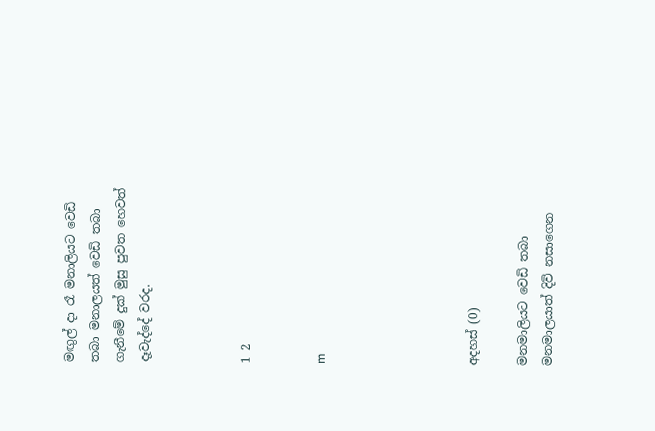මඟුල් දා රෑ මනාලියට වෙඩි තබා මනාලයත් වෙඩි තබා ගැනීමේ දුක් මුසු පුවත හෙවත් දෑවැද්දේ වරද.



1 2


m





අදහස් (0)

මනමාලියට වෙඩි තබා මනමාලයාත් දිවි නසාගෙන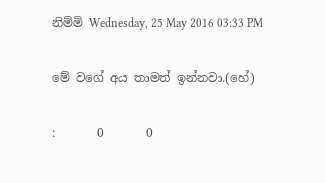නිම්මි Wednesday, 25 May 2016 03:33 PM

මේ වගේ අය තාමත් ඉන්නවා.(හේ)

:       0       0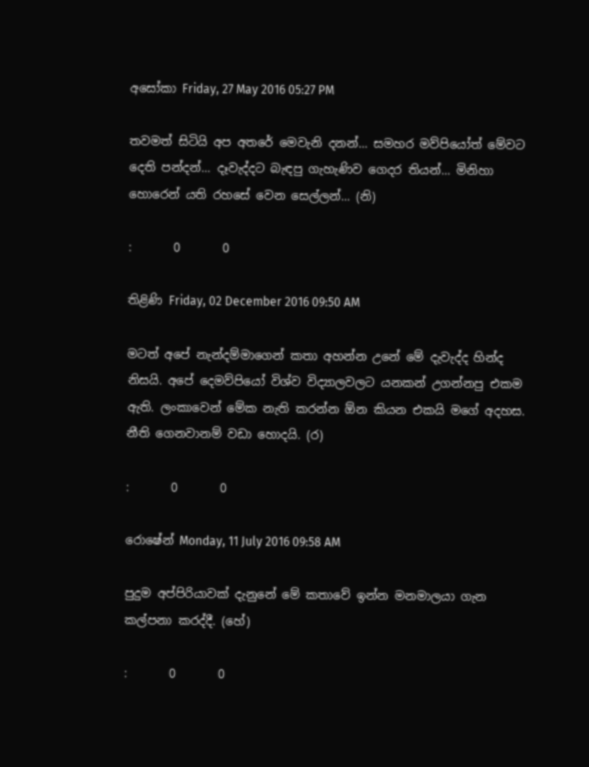අසෝකා Friday, 27 May 2016 05:27 PM

තවමත් සිටියි අප අතරේ මෙවැනි දනන්... සමහර මව්පියෝත් මේවට දෙති පන්දන්... දෑවැද්දට බැඳපු ගැහැණිව ගෙදර තියන්... මිනිහා හොරෙන් යති රහසේ වෙන සෙල්ලන්... (නි)

:       0       0

තිළිණි Friday, 02 December 2016 09:50 AM

මටත් අපේ නැන්දම්මාගෙන් කතා අහන්න උනේ මේ දැවැද්ද හින්ද නිසයි. අපේ දෙමව්පියෝ විශ්ව විද්‍යාලවලට යනකන් උගන්නපු එකම ඇති. ලංකාවෙන් මේක නැති කරන්න ඕන කියන එකයි මගේ අදහස. නීති ගෙනවානම් වඩා හොදයි. (ර)

:       0       0

රොෂේන් Monday, 11 July 2016 09:58 AM

පුදුම අප්පිරියාවක් දැනුනේ මේ කතාවේ ඉන්න මනමාලයා ගැන කල්පනා කරද්දී. (හේ)

:       0       0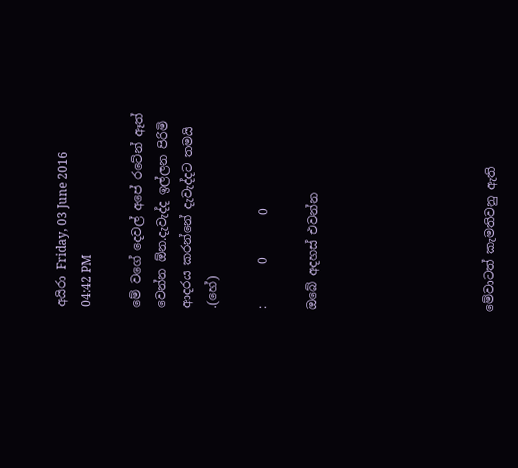අයිරා Friday, 03 June 2016 04:42 PM

මේ වගේ දෙවල් අපේ රටේන් ඈත් වෙන්න ඕන.දැවැද්ද ඉල්ලන පිරිමි ආදරය කරන්නේ දැවැද්දට තමයි .(හේ)

:       0       0

ඔබේ අදහස් එවන්න






මේවාටත් කැමතිවනු ඇති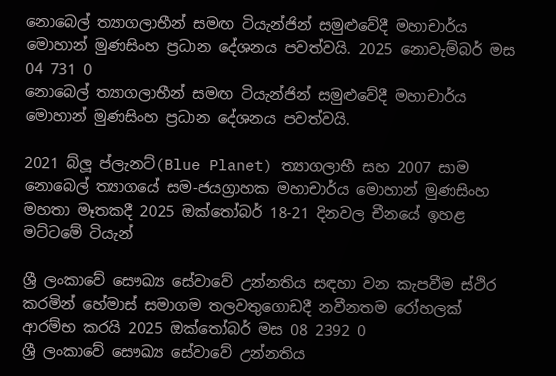නොබෙල් ත්‍යාගලාභීන් සමඟ ටියැන්ජින් සමුළුවේදී මහාචාර්ය මොහාන් මුණසිංහ ප්‍රධාන දේශනය පවත්වයි. 2025 නොවැම්බර් මස 04 731 0
නොබෙල් ත්‍යාගලාභීන් සමඟ ටියැන්ජින් සමුළුවේදී මහාචාර්ය මොහාන් මුණසිංහ ප්‍රධාන දේශනය පවත්වයි.

2021 බ්ලූ ප්ලැනට්(Blue Planet) ත්‍යාගලාභී සහ 2007 සාම නොබෙල් ත්‍යාගයේ සම-ජයග්‍රාහක මහාචාර්ය මොහාන් මුණසිංහ මහතා මෑතකදී 2025 ඔක්තෝබර් 18-21 දිනවල චීනයේ ඉහළ මට්ටමේ ටියැන්

ශ්‍රී ලංකාවේ සෞඛ්‍ය සේවාවේ උන්නතිය සඳහා වන කැපවීම ස්ථිර කරමින් හේමාස් සමාගම තලවතුගොඩදී නවීනතම රෝහලක් ආරම්භ කරයි 2025 ඔක්තෝබර් මස 08 2392 0
ශ්‍රී ලංකාවේ සෞඛ්‍ය සේවාවේ උන්නතිය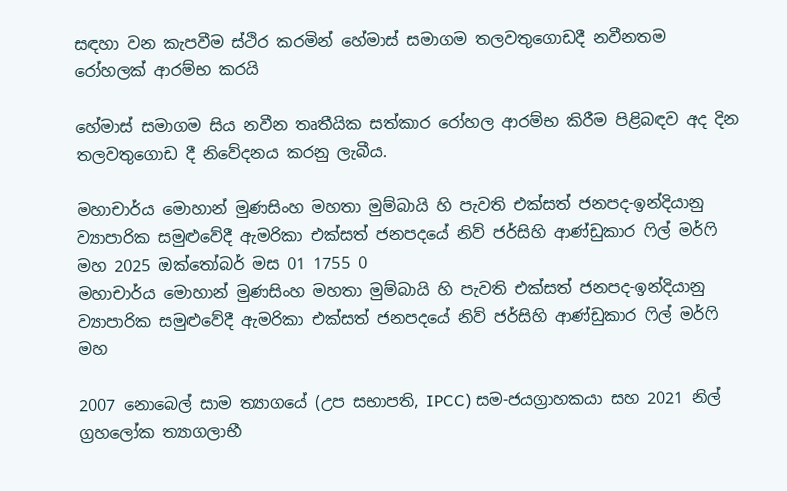සඳහා වන කැපවීම ස්ථිර කරමින් හේමාස් සමාගම තලවතුගොඩදී නවීනතම රෝහලක් ආරම්භ කරයි

හේමාස් සමාගම සිය නවීන තෘතීයික සත්කාර රෝහල ආරම්භ කිරීම පිළිබඳව අද දින තලවතුගොඩ දී නිවේදනය කරනු ලැබීය.

මහාචාර්ය මොහාන් මුණසිංහ මහතා මුම්බායි හි පැවති එක්සත් ජනපද-ඉන්දියානු ව්‍යාපාරික සමුළුවේදී ඇමරිකා එක්සත් ජනපදයේ නිව් ජර්සිහි ආණ්ඩුකාර ෆිල් මර්ෆි මහ 2025 ඔක්තෝබර් මස 01 1755 0
මහාචාර්ය මොහාන් මුණසිංහ මහතා මුම්බායි හි පැවති එක්සත් ජනපද-ඉන්දියානු ව්‍යාපාරික සමුළුවේදී ඇමරිකා එක්සත් ජනපදයේ නිව් ජර්සිහි ආණ්ඩුකාර ෆිල් මර්ෆි මහ

2007 නොබෙල් සාම ත්‍යාගයේ (උප සභාපති, IPCC) සම-ජයග්‍රාහකයා සහ 2021 නිල් ග්‍රහලෝක ත්‍යාගලාභී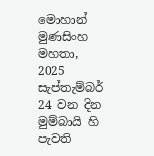මොහාන් මුණසිංහ මහතා, 2025 සැප්තැම්බර් 24 වන දින මුම්බායි හි පැවති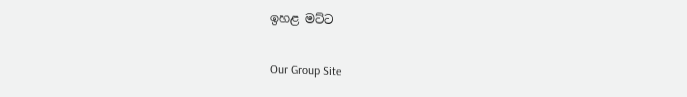ඉහළ මට්ට

Our Group Site